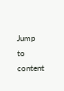Jump to content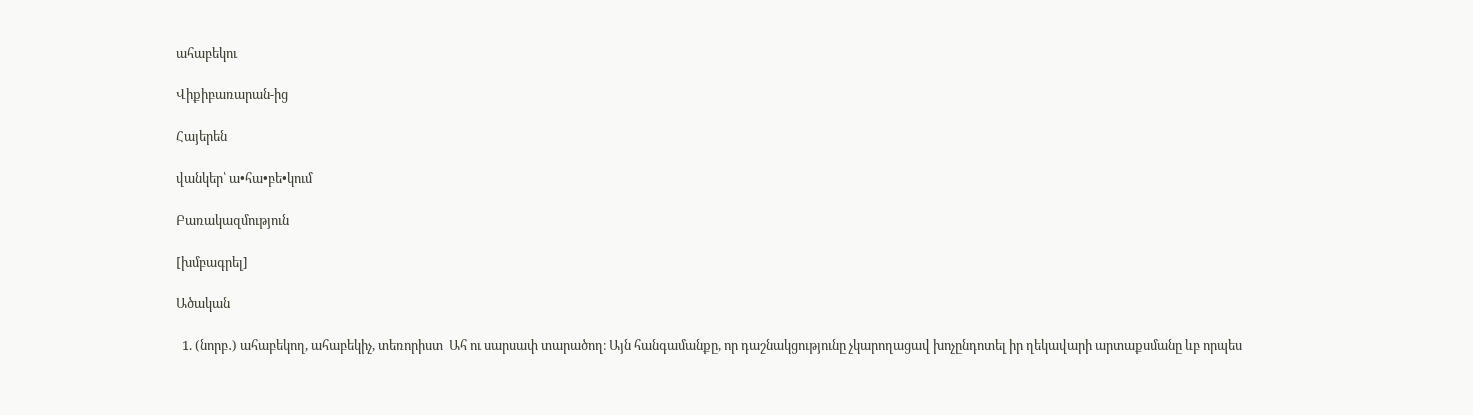ահաբեկու

Վիքիբառարան-ից

Հայերեն

վանկեր՝ ա•հա•բե•կում

Բառակազմություն

[խմբագրել]

Ածական

  1. (նորբ․) ահաբեկող, ահաբեկիչ, տեռորիստ  Ահ ու սարսափ տարածող։ Այն հանգամանքը, որ դաշնակցությունը չկարողացավ խոչընդոտել իր ղեկավարի արտաքսմանը ևբ որպես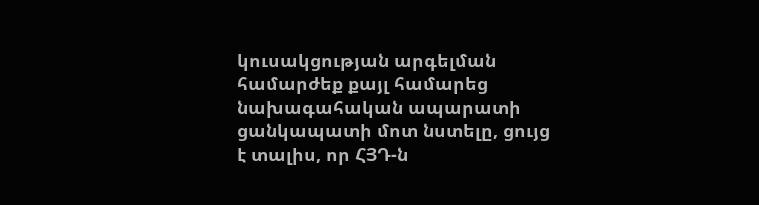կուսակցության արգելման համարժեք քայլ համարեց նախագահական ապարատի ցանկապատի մոտ նստելը, ցույց է տալիս, որ ՀՅԴ-ն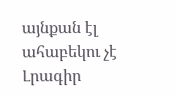այնքան էլ ահաբեկու չէ Լրագիր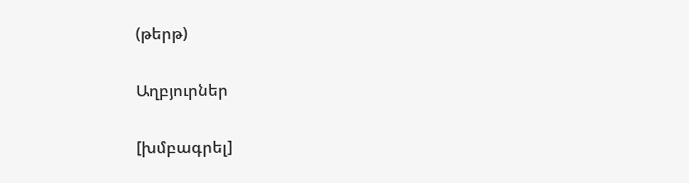(թերթ)

Աղբյուրներ

[խմբագրել]